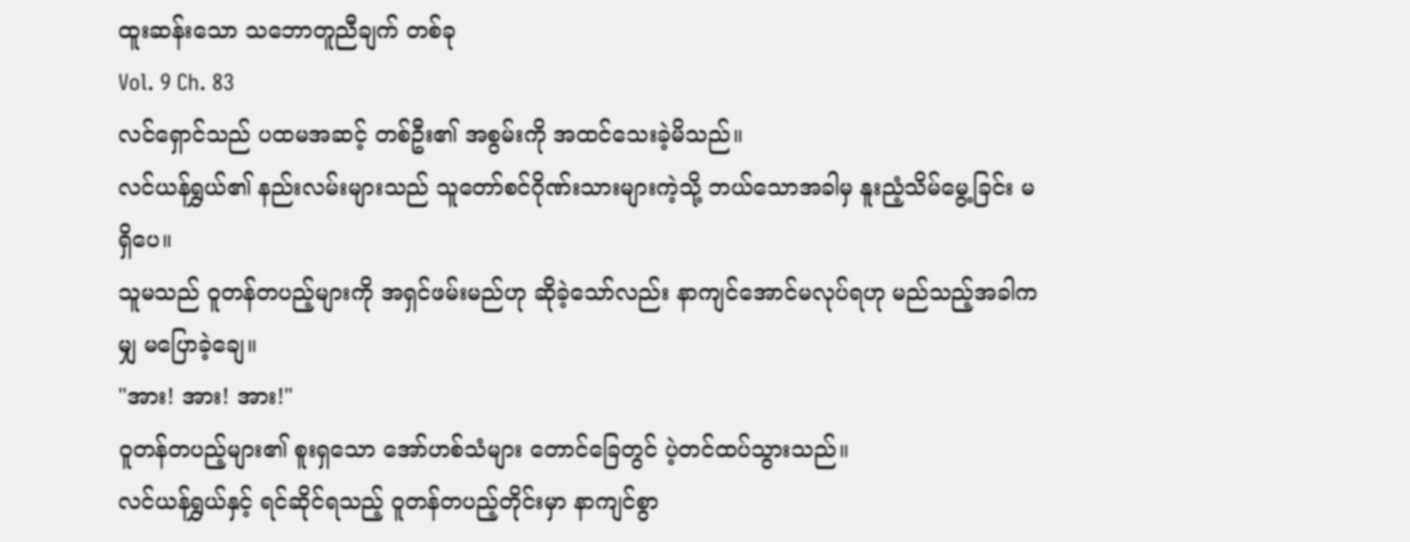ထူးဆန်းသော သဘောတူညီချက် တစ်ခု
Vol. 9 Ch. 83
လင်ရှောင်သည် ပထမအဆင့် တစ်ဦး၏ အစွမ်းကို အထင်သေးခဲ့မိသည်။
လင်ယန်ရွှယ်၏ နည်းလမ်းများသည် သူတော်စင်ဂိုဏ်းသားများကဲ့သို့ ဘယ်သောအခါမှ နူးညံ့သိမ်မွေ့ခြင်း မရှိပေ။
သူမသည် ဝူတန်တပည့်များကို အရှင်ဖမ်းမည်ဟု ဆိုခဲ့သော်လည်း နာကျင်အောင်မလုပ်ရဟု မည်သည့်အခါကမျှ မပြောခဲ့ချေ။
"အား! အား! အား!"
ဝူတန်တပည့်များ၏ စူးရှသော အော်ဟစ်သံများ တောင်ခြေတွင် ပဲ့တင်ထပ်သွားသည်။
လင်ယန်ရွှယ်နှင့် ရင်ဆိုင်ရသည့် ဝူတန်တပည့်တိုင်းမှာ နာကျင်စွာ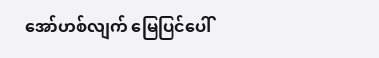အော်ဟစ်လျက် မြေပြင်ပေါ်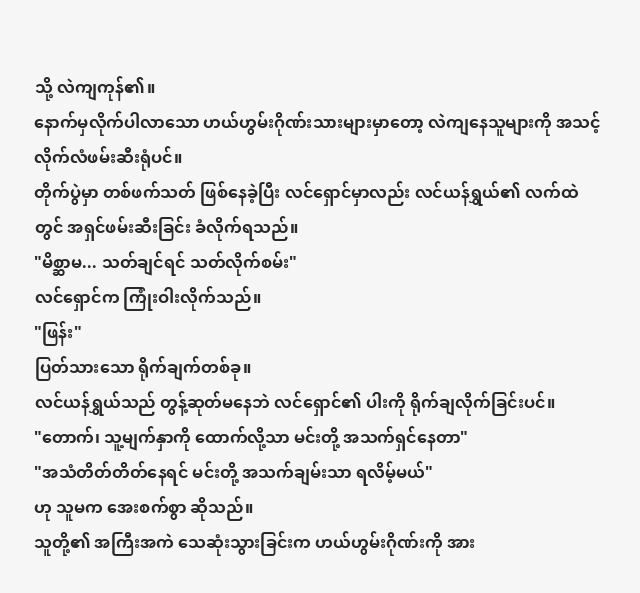သို့ လဲကျကုန်၏။
နောက်မှလိုက်ပါလာသော ဟယ်ဟွမ်းဂိုဏ်းသားများမှာတော့ လဲကျနေသူများကို အသင့် လိုက်လံဖမ်းဆီးရုံပင်။
တိုက်ပွဲမှာ တစ်ဖက်သတ် ဖြစ်နေခဲ့ပြီး လင်ရှောင်မှာလည်း လင်ယန်ရွှယ်၏ လက်ထဲတွင် အရှင်ဖမ်းဆီးခြင်း ခံလိုက်ရသည်။
"မိစ္ဆာမ... သတ်ချင်ရင် သတ်လိုက်စမ်း"
လင်ရှောင်က ကြုံးဝါးလိုက်သည်။
"ဖြန်း"
ပြတ်သားသော ရိုက်ချက်တစ်ခု။
လင်ယန်ရွှယ်သည် တွန့်ဆုတ်မနေဘဲ လင်ရှောင်၏ ပါးကို ရိုက်ချလိုက်ခြင်းပင်။
"တောက်၊ သူ့မျက်နှာကို ထောက်လို့သာ မင်းတို့ အသက်ရှင်နေတာ"
"အသံတိတ်တိတ်နေရင် မင်းတို့ အသက်ချမ်းသာ ရလိမ့်မယ်"
ဟု သူမက အေးစက်စွာ ဆိုသည်။
သူတို့၏ အကြီးအကဲ သေဆုံးသွားခြင်းက ဟယ်ဟွမ်းဂိုဏ်းကို အား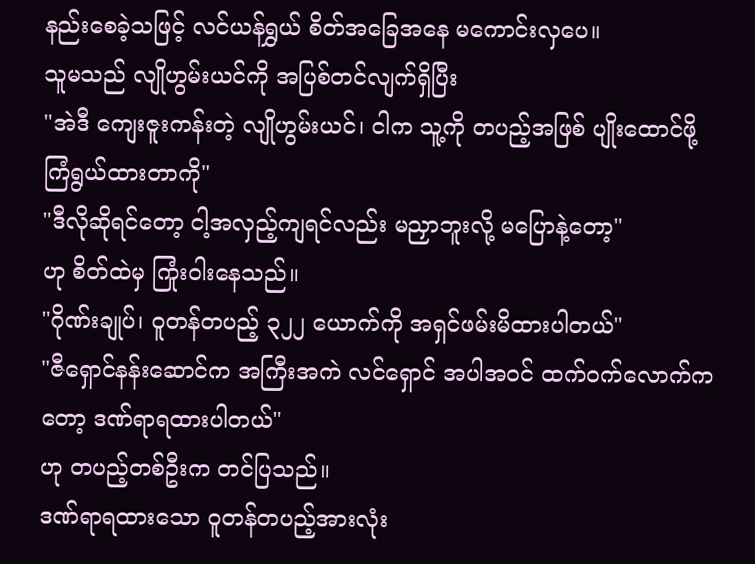နည်းစေခဲ့သဖြင့် လင်ယန်ရွှယ် စိတ်အခြေအနေ မကောင်းလှပေ။
သူမသည် လျိုဟွမ်းယင်ကို အပြစ်တင်လျက်ရှိပြီး
"အဲဒီ ကျေးဇူးကန်းတဲ့ လျိုဟွမ်းယင်၊ ငါက သူ့ကို တပည့်အဖြစ် ပျိုးထောင်ဖို့ ကြံရွယ်ထားတာကို"
"ဒီလိုဆိုရင်တော့ ငါ့အလှည့်ကျရင်လည်း မညှာဘူးလို့ မပြောနဲ့တော့"
ဟု စိတ်ထဲမှ ကြုံးဝါးနေသည်။
"ဂိုဏ်းချုပ်၊ ဝူတန်တပည့် ၃၂၂ ယောက်ကို အရှင်ဖမ်းမိထားပါတယ်"
"ဇီရှောင်နန်းဆောင်က အကြီးအကဲ လင်ရှောင် အပါအဝင် ထက်ဝက်လောက်ကတော့ ဒဏ်ရာရထားပါတယ်"
ဟု တပည့်တစ်ဦးက တင်ပြသည်။
ဒဏ်ရာရထားသော ဝူတန်တပည့်အားလုံး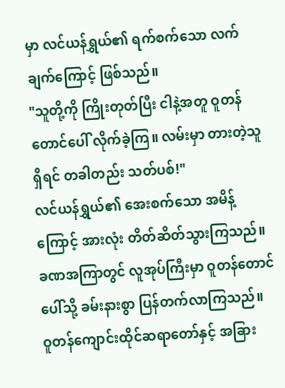မှာ လင်ယန်ရွှယ်၏ ရက်စက်သော လက်ချက်ကြောင့် ဖြစ်သည်။
"သူတို့ကို ကြိုးတုတ်ပြီး ငါနဲ့အတူ ဝူတန်တောင်ပေါ် လိုက်ခဲ့ကြ။ လမ်းမှာ တားတဲ့သူရှိရင် တခါတည်း သတ်ပစ်!"
လင်ယန်ရွှယ်၏ အေးစက်သော အမိန့်ကြောင့် အားလုံး တိတ်ဆိတ်သွားကြသည်။
ခဏအကြာတွင် လူအုပ်ကြီးမှာ ဝူတန်တောင်ပေါ်သို့ ခမ်းနားစွာ ပြန်တက်လာကြသည်။
ဝူတန်ကျောင်းထိုင်ဆရာတော်နှင့် အခြား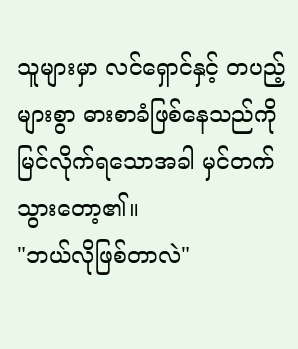သူများမှာ လင်ရှောင်နှင့် တပည့်များစွာ ဓားစာခံဖြစ်နေသည်ကို မြင်လိုက်ရသောအခါ မှင်တက်သွားတော့၏။
"ဘယ်လိုဖြစ်တာလဲ"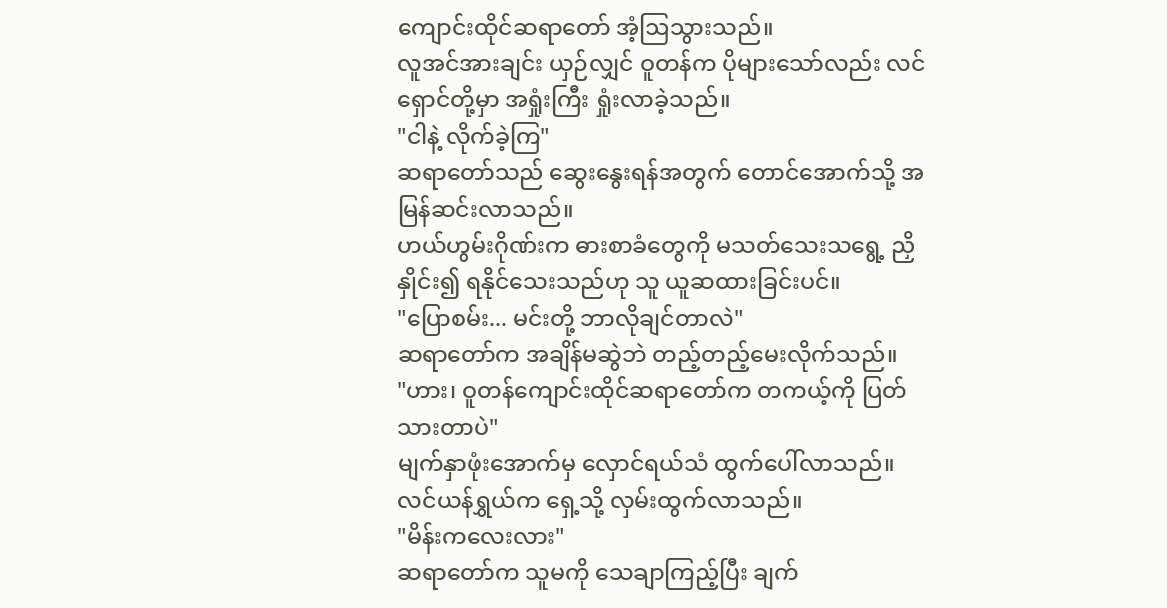ကျောင်းထိုင်ဆရာတော် အံ့ဩသွားသည်။
လူအင်အားချင်း ယှဉ်လျှင် ဝူတန်က ပိုများသော်လည်း လင်ရှောင်တို့မှာ အရှုံးကြီး ရှုံးလာခဲ့သည်။
"ငါနဲ့ လိုက်ခဲ့ကြ"
ဆရာတော်သည် ဆွေးနွေးရန်အတွက် တောင်အောက်သို့ အမြန်ဆင်းလာသည်။
ဟယ်ဟွမ်းဂိုဏ်းက ဓားစာခံတွေကို မသတ်သေးသရွေ့ ညှိနှိုင်း၍ ရနိုင်သေးသည်ဟု သူ ယူဆထားခြင်းပင်။
"ပြောစမ်း... မင်းတို့ ဘာလိုချင်တာလဲ"
ဆရာတော်က အချိန်မဆွဲဘဲ တည့်တည့်မေးလိုက်သည်။
"ဟား၊ ဝူတန်ကျောင်းထိုင်ဆရာတော်က တကယ့်ကို ပြတ်သားတာပဲ"
မျက်နှာဖုံးအောက်မှ လှောင်ရယ်သံ ထွက်ပေါ်လာသည်။
လင်ယန်ရွှယ်က ရှေ့သို့ လှမ်းထွက်လာသည်။
"မိန်းကလေးလား"
ဆရာတော်က သူမကို သေချာကြည့်ပြီး ချက်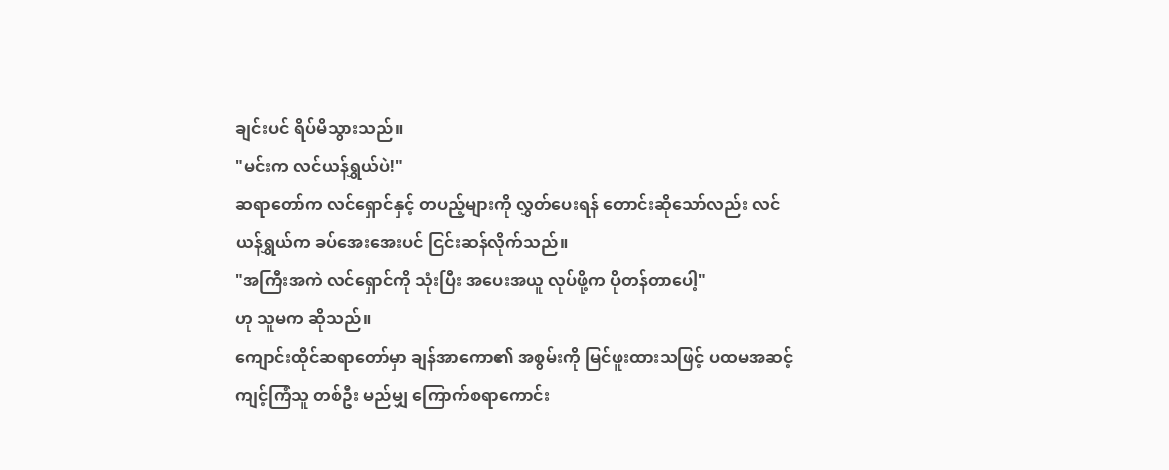ချင်းပင် ရိပ်မိသွားသည်။
"မင်းက လင်ယန်ရွှယ်ပဲ!"
ဆရာတော်က လင်ရှောင်နှင့် တပည့်များကို လွှတ်ပေးရန် တောင်းဆိုသော်လည်း လင်ယန်ရွှယ်က ခပ်အေးအေးပင် ငြင်းဆန်လိုက်သည်။
"အကြီးအကဲ လင်ရှောင်ကို သုံးပြီး အပေးအယူ လုပ်ဖို့က ပိုတန်တာပေါ့"
ဟု သူမက ဆိုသည်။
ကျောင်းထိုင်ဆရာတော်မှာ ချန်အာကော၏ အစွမ်းကို မြင်ဖူးထားသဖြင့် ပထမအဆင့် ကျင့်ကြံသူ တစ်ဦး မည်မျှ ကြောက်စရာကောင်း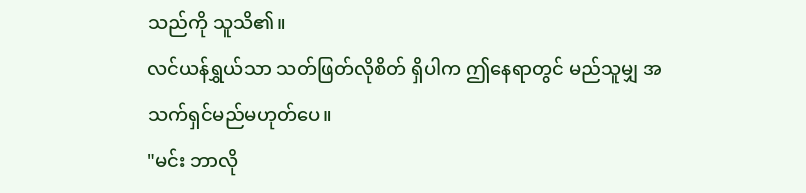သည်ကို သူသိ၏။
လင်ယန်ရွှယ်သာ သတ်ဖြတ်လိုစိတ် ရှိပါက ဤနေရာတွင် မည်သူမျှ အသက်ရှင်မည်မဟုတ်ပေ။
"မင်း ဘာလို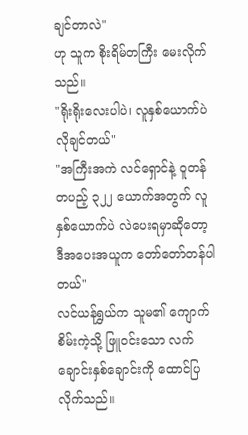ချင်တာလဲ"
ဟု သူက စိုးရိမ်တကြီး မေးလိုက်သည်။
"ရိုးရိုးလေးပါပဲ၊ လူနှစ်ယောက်ပဲ လိုချင်တယ်"
"အကြီးအကဲ လင်ရှောင်နဲ့ ဝူတန်တပည့် ၃၂၂ ယောက်အတွက် လူနှစ်ယောက်ပဲ လဲပေးရမှာဆိုတော့ ဒီအပေးအယူက တော်တော်တန်ပါတယ်"
လင်ယန်ရွှယ်က သူမ၏ ကျောက်စိမ်းကဲ့သို့ ဖြူဝင်းသော လက်ချောင်းနှစ်ချောင်းကို ထောင်ပြလိုက်သည်။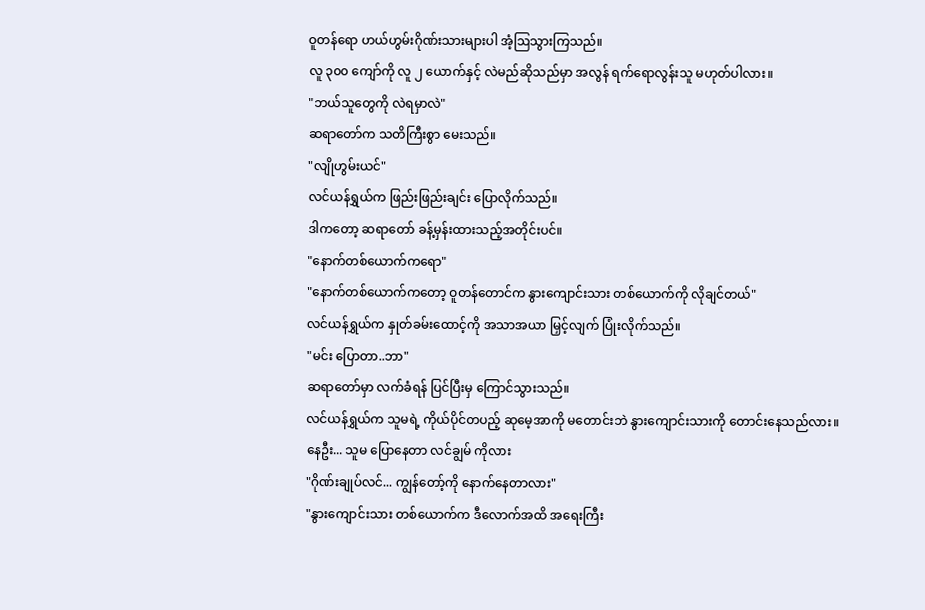ဝူတန်ရော ဟယ်ဟွမ်းဂိုဏ်းသားများပါ အံ့ဩသွားကြသည်။
လူ ၃၀၀ ကျော်ကို လူ ၂ ယောက်နှင့် လဲမည်ဆိုသည်မှာ အလွန် ရက်ရောလွန်းသူ မဟုတ်ပါလား။
"ဘယ်သူတွေကို လဲရမှာလဲ"
ဆရာတော်က သတိကြီးစွာ မေးသည်။
"လျိုဟွမ်းယင်"
လင်ယန်ရွှယ်က ဖြည်းဖြည်းချင်း ပြောလိုက်သည်။
ဒါကတော့ ဆရာတော် ခန့်မှန်းထားသည့်အတိုင်းပင်။
"နောက်တစ်ယောက်ကရော"
"နောက်တစ်ယောက်ကတော့ ဝူတန်တောင်က နွားကျောင်းသား တစ်ယောက်ကို လိုချင်တယ်"
လင်ယန်ရွှယ်က နှုတ်ခမ်းထောင့်ကို အသာအယာ မြှင့်လျက် ပြုံးလိုက်သည်။
"မင်း ပြောတာ..ဘာ"
ဆရာတော်မှာ လက်ခံရန် ပြင်ပြီးမှ ကြောင်သွားသည်။
လင်ယန်ရွှယ်က သူမရဲ့ ကိုယ်ပိုင်တပည့် ဆုမေ့အာကို မတောင်းဘဲ နွားကျောင်းသားကို တောင်းနေသည်လား။
နေဦး... သူမ ပြောနေတာ လင်ချွမ် ကိုလား
"ဂိုဏ်းချုပ်လင်... ကျွန်တော့်ကို နောက်နေတာလား"
"နွားကျောင်းသား တစ်ယောက်က ဒီလောက်အထိ အရေးကြီး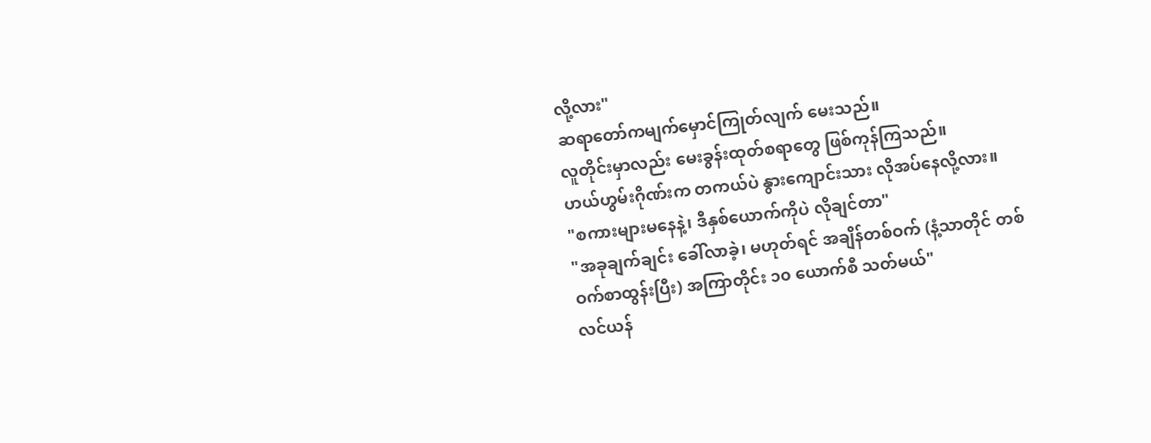လို့လား"
ဆရာတော်ကမျက်မှောင်ကြုတ်လျက် မေးသည်။
လူတိုင်းမှာလည်း မေးခွန်းထုတ်စရာတွေ ဖြစ်ကုန်ကြသည်။
ဟယ်ဟွမ်းဂိုဏ်းက တကယ်ပဲ နွားကျောင်းသား လိုအပ်နေလို့လား။
"စကားများမနေနဲ့၊ ဒီနှစ်ယောက်ကိုပဲ လိုချင်တာ"
"အခုချက်ချင်း ခေါ်လာခဲ့၊ မဟုတ်ရင် အချိန်တစ်ဝက် (နံ့သာတိုင် တစ်ဝက်စာထွန်းပြီး) အကြာတိုင်း ၁၀ ယောက်စီ သတ်မယ်"
လင်ယန်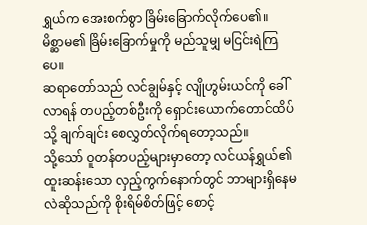ရွှယ်က အေးစက်စွာ ခြိမ်းခြောက်လိုက်ပေ၏။
မိစ္ဆာမ၏ ခြိမ်းခြောက်မှုကို မည်သူမျှ မငြင်းရဲကြပေ။
ဆရာတော်သည် လင်ချွမ်နှင့် လျိုဟွမ်းယင်ကို ခေါ်လာရန် တပည့်တစ်ဦးကို ရှောင်းယောက်တောင်ထိပ်သို့ ချက်ချင်း စေလွှတ်လိုက်ရတော့သည်။
သို့သော် ဝူတန်တပည့်များမှာတော့ လင်ယန်ရွှယ်၏ ထူးဆန်းသော လှည့်ကွက်နောက်တွင် ဘာများရှိနေမလဲဆိုသည်ကို စိုးရိမ်စိတ်ဖြင့် စောင့်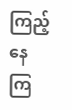ကြည့်နေကြ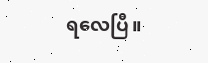ရလေပြီ။